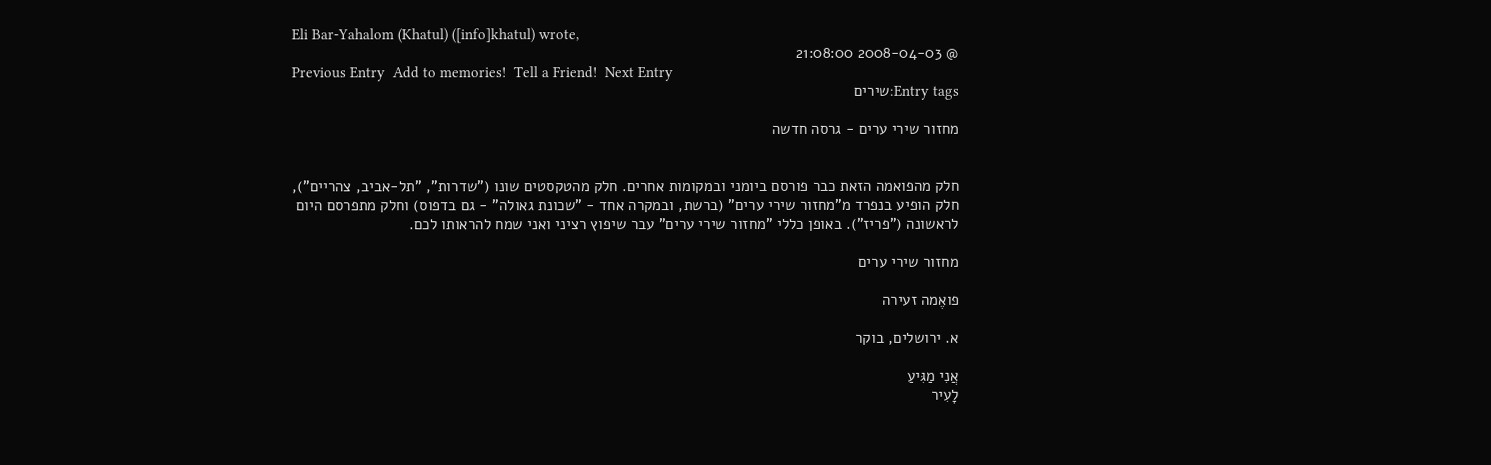Eli Bar-Yahalom (Khatul) ([info]khatul) wrote,
@ 2008-04-03 21:08:00
Previous Entry  Add to memories!  Tell a Friend!  Next Entry
Entry tags:שירים

מחזור שירי ערים - גרסה חדשה


חלק מהפואמה הזאת כבר פורסם ביומני ובמקומות אחרים. חלק מהטקסטים שונו ("שדרות", "תל-אביב, צהריים"), חלק הופיע בנפרד מ"מחזור שירי ערים" (ברשת, ובמקרה אחד - "שכונת גאולה" - גם בדפוס) וחלק מתפרסם היום לראשונה ("פריז"). באופן כללי "מחזור שירי ערים" עבר שיפוץ רציני ואני שמח להראותו לכם.

מחזור שירי ערים

פואֶמה זעירה

א. ירושלים, בוקר

אֲנִי מַגִּיעַ
לָעִיר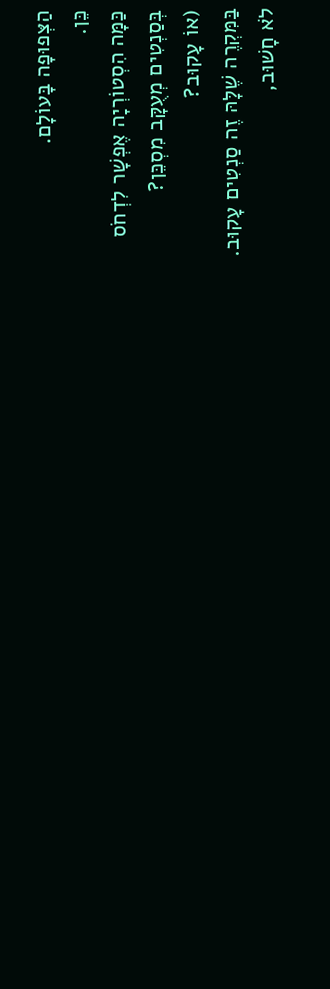הַצְּפוּפָה בָּעוֹלָם.
כֵּן.
כַּמָּה הִסְטוֹרְיָה אֶפְשָׁר לִדְחֹס
בְּסַנְטִים מְעֻקָּב מִסְכֵּן?
(אוֹ עָקוּב?
בַּמִּקְרֶה שֶׁלָּהּ זֶה סַנְטִים עָקוּב.
לֹא חָשׁוּב,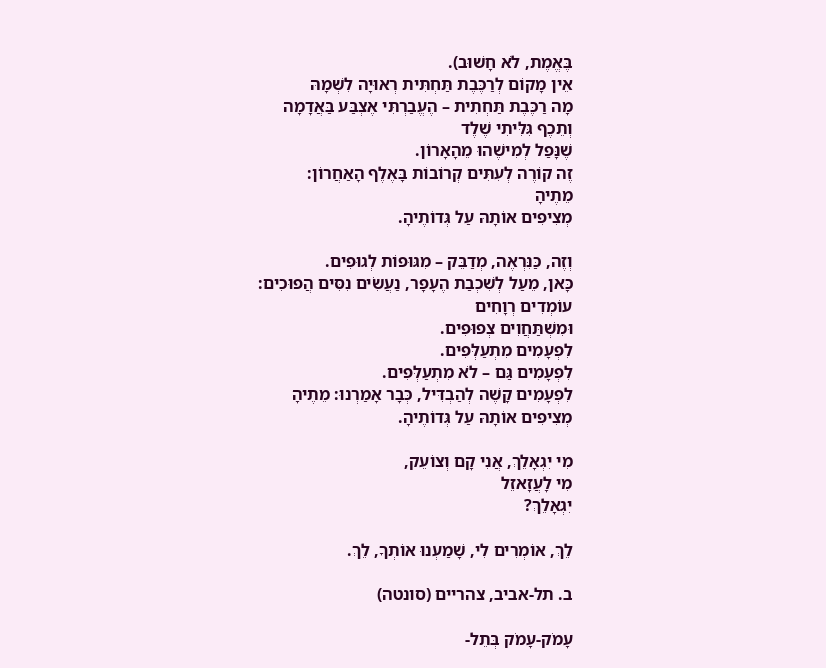בֶּאֱמֶת, לֹא חָשׁוּב).
אֵין מָקוֹם לְרַכֶּבֶת תַּחְתִּית רְאוּיָה לִשְׁמָהּ
מָה רַכֶּבֶת תַּחְתִית – הֶעֱבַרְתִּי אֶצְבַּע בַּאֲדָמָה
וְתֵכֶף גִּלִּיתִי שֶׁלֶד
שֶׁנָּפַל לְמִישֶׁהוּ מֵהָאָרוֹן.
זֶה קוֹרֶה לְעִתִּים קְרוֹבוֹת בָּאֶלֶף הָאַחֲרוֹן:
מֵתֶיהָ
מְצִיפִים אוֹתָהּ עַל גְּדוֹתֶיהָ.

וְזֶה, כַּנִּרְאֶה, מְדַבֵּק – מִגּוּפוֹת לְגוּפִים.
כָּאן, מֵעַל לְשִׁכְבַת הֶעָפָר, נַעֲשִׂים נִסִּים הֲפוּכִים:
עוֹמְדִים רְוָחִים
וּמִשְׁתַּחֲוִים צְפוּפִים.
לִפְעָמִים מִתְעַלְּפִים.
לִפְעָמִים גַּם – לֹא מִתְעַלְּפִים.
לִפְעָמִים קָשֶׁה לְהַבְדִּיל, כְּבָר אָמַרְנוּ: מֵתֶיהָ
מְצִיפִים אוֹתָהּ עַל גְּדוֹתֶיהָ.

מִי יִגְאָלֵךְ, אֲנִי קָם וְצוֹעֵק,
מִי לָעֲזָאזֵל
יִגְאָלֵךְ?

לֵךְ, אוֹמְרִים לִי, שָׁמַעְנוּ אוֹתְךָ, לֵךְ.

ב. תל-אביב, צהריים (סונטה)

עָמֹק-עָמֹק בְּתֵל-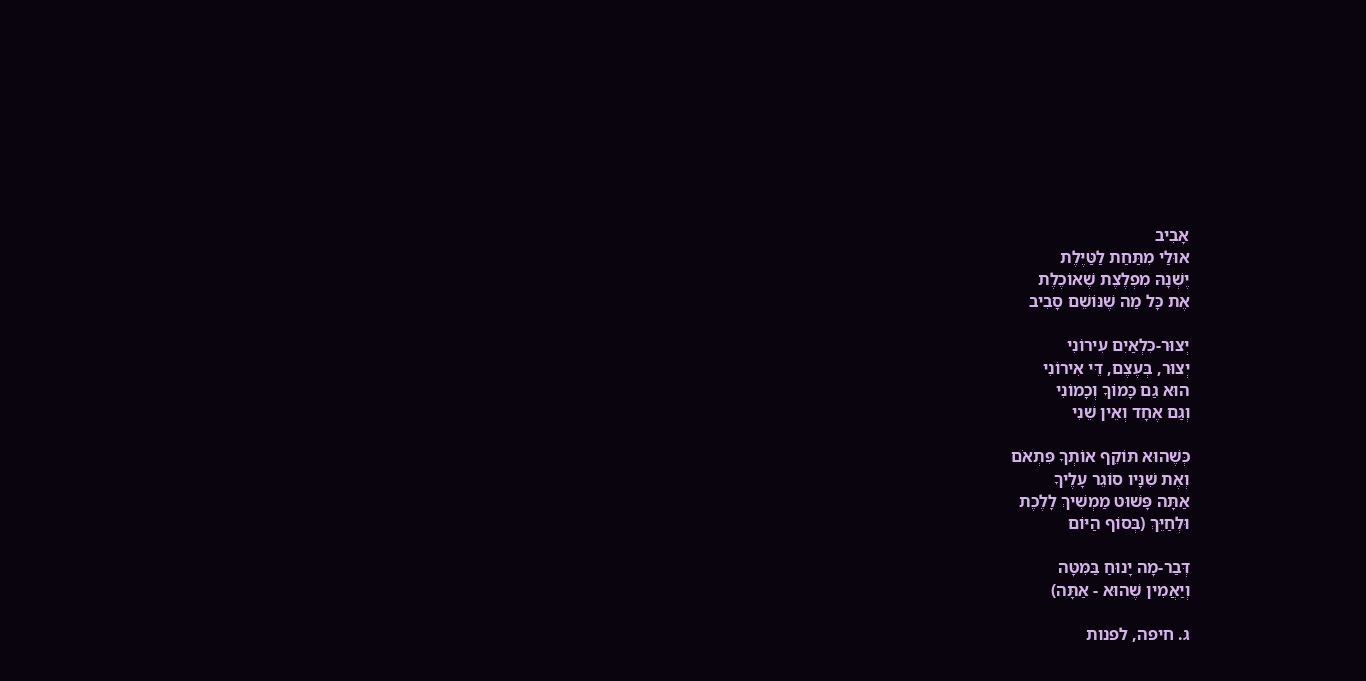אָבִיב
אוּלַי מִתַּחַת לַטַּיֶּלֶת
יֶשְׁנָהּ מִפְלֶצֶת שֶׁאוֹכֶלֶת
אֶת כָּל מַה שֶׁנּוֹשֵׁם סָבִיב

יְצוּר-כִּלְאַיִם עִירוֹנִי
יְצוּר, בְּעֶצֶם, דֵּי אִירוֹנִי
הוּא גַם כָּמוֹךָ וְכָמוֹנִי
וְגַם אֶחָד וְאֵין שֵׁנִי

כְּשֶׁהוּא תּוֹקֵף אוֹתְךָ פִּתְאֹם
וְאֶת שִׁנָּיו סוֹגֵר עָלֶיךָ
אַתָּה פָּשׁוּט מַמְשִׁיךְ לָלֶכֶת
וּלְחַיֵּךְ (בְּסוֹף הַיּוֹם

דְּבַר-מָה יָנוּחַ בַּמִּטָּה
וְיַאֲמִין שֶׁהוּא - אַתָּה)

ג. חיפה, לפנות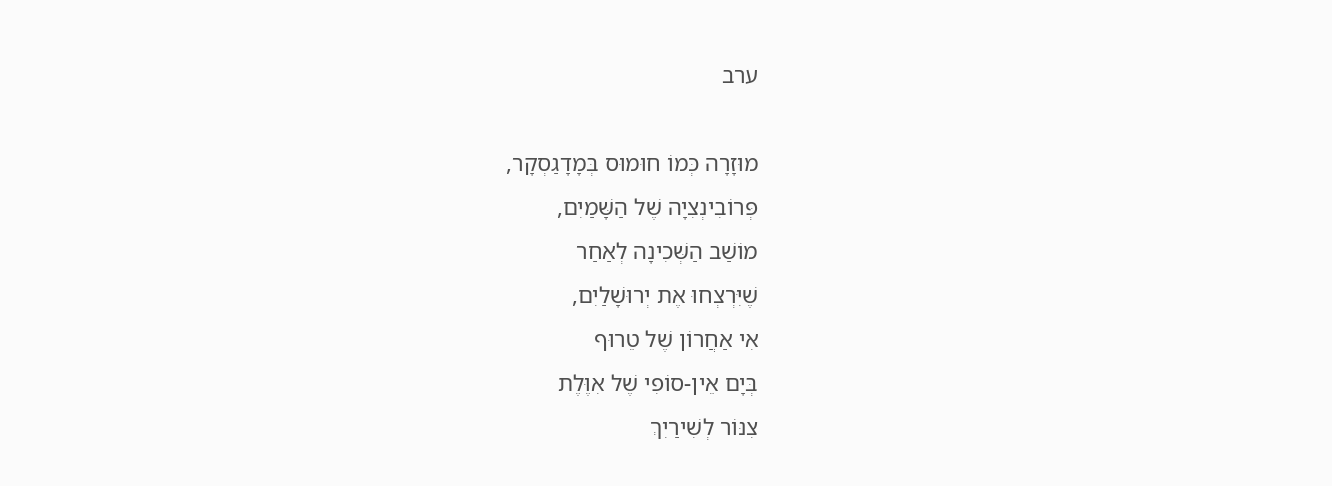ערב

מוּזָרָה כְּמוֹ חוּמוּס בְּמָדָגַסְקָר,
פְּרוֹבִינְצִיָה שֶׁל הַשָּׁמַיִם,
מוֹשַׁב הַשְּׁכִינָה לְאַחַר
שֶׁיִּרְצְחוּ אֶת יְרוּשָׁלַיִם,
אִי אַחֲרוֹן שֶׁל טֵרוּף
בְּיָם אֵין-סוֹפִי שֶׁל אִוֶּלֶת
צִנּוֹר לְשִׁירַיִךְ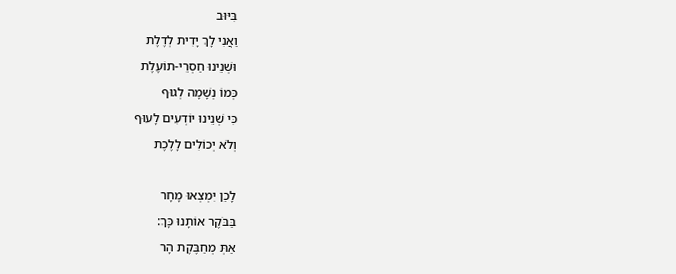בִּיּוּב
וַאֲנִי לָךְ יָדִית לְדֶלֶת
וּשְׁנֵינוּ חַסְרֵי-תוֹעֶלֶת
כְּמוֹ נְשָׁמָה לְגוּף
כִּי שְׁנֵינוּ יוֹדְעִים לָעוּף
וְלֹא יְכוֹלִים לָלֶכֶת

לָכֵן יִמְצְאוּ מָחָר
בַּבֹּקֶר אוֹתָנוּ כָּךְ:
אַתְּ מְחַבֶּקֶת הָר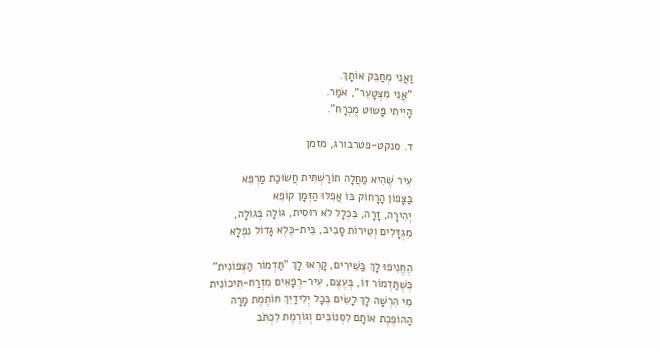וַאֲנִי מְחַבֵּק אוֹתָךְ.
"אֲנִי מִצְטָעֵר", אֹמַר.
הָיִיתִי פָּשוּט מֻכְרָח".

ד. סנקט-פטרבורג, מזמן

עִיר שֶׁהִיא מַחֲלָה תוֹרַשְׁתִּית חֲשׂוּכַת מַרְפֵּא
בַּצָּפוֹן הָרָחוֹק בּוֹ אֲפִלּוּ הַזְּמָן קוֹפֵא
יְהִירָה, זָרָה, בִּכְלָל לֹא רוּסִית, גּוֹלָה בְּגוֹלָה,
מִגְדָּלִים וְטִירוֹת סָבִיב, בֵּית-כֶּלֶא גָּדוֹל נִפְלָא

הֶחֱנִיפוּ לָךְ בַּשִּׁירִים, קָרְאוּ לָךְ "תַּדְמוֹר הַצְּפוֹנִית"
כְּשֶׁתַּדְמוֹר זוֹ, בְּעֶצֶם, עִיר-רְפָאִים מִזְרַח-תִּיכוֹנִית
מִי הִרְשָׁה לָךְ לָשִׂים בְּכָל יְלִידַיִךְ חוֹתֶמֶת מָרָה
הַהוֹפֶכֶת אוֹתָם לִסְנוֹבִּים וְגוֹרֶמֶת לִכְתֹּב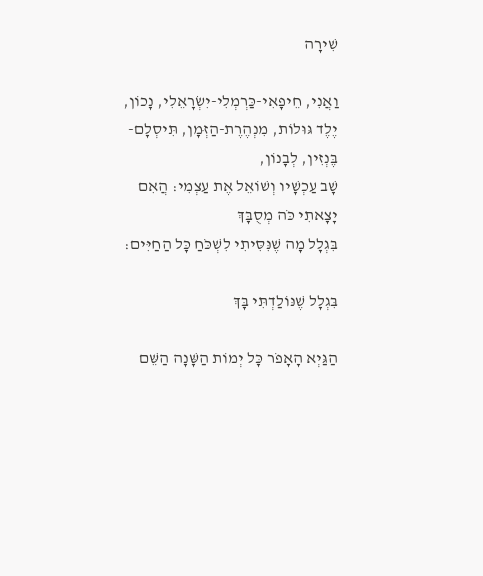שִׁירָה

וַאֲנִי, חֵיפָאִי-כַּרְמְלִי-יִשְׂרָאֵלִי, נָכוֹן,
יֶלֶד גּוּלוֹת, מִנְהֶרֶת-הַזְּמָן, תִּיסְלָם-בֶּנְזִין, לְבָנוֹן,
שָׁב עַכְשָׁיו וְשׁוֹאֵל אֶת עַצְמִי: הֲאִם
יָצָאתִי כֹּה מְסֻבָּךְ
בִּגְלָל מָה שֶׁנִּסִּיתִי לִשְׁכֹּחַ כָּל הַחַיִּים:

בִּגְלָל שֶׁנּוֹלַדְתִּי בָּךְ

הַגַּיְא הָאָפֹר כָּל יְמוֹת הַשָּׁנָה הַשֵּׁם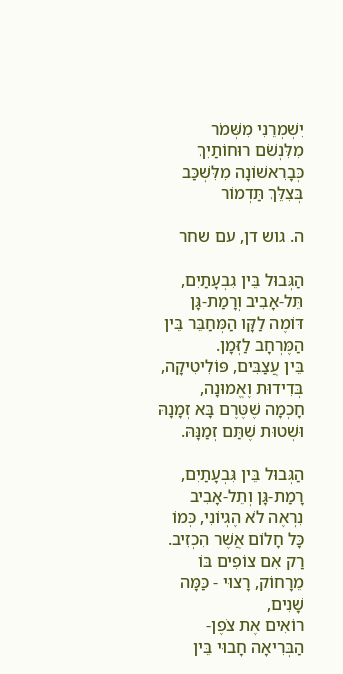יִשְׁמְרֵנִי מִשְּׁמֹר
מִלִּנְשֹׁם רוּחוֹתַיִךְ כְּבָרִאשׁוֹנָה מִלִּשְׁכַּב בְּצִלֵּךְ תַּדְמוֹר

ה. גוש דן, עם שחר

הַגְּבוּל בֵּין גִבְעָתַיִם, תֵּל-אָבִיב וְרָמַת-גָּן
דּוֹמֶה לַקָּו הַמְּחַבֵּר בֵּין הַמֶּרְחָב לַזְּמָן.
בֵּין עֲצַבִּים, פּוֹלִיטִיקָה, בְּדִידוּת וֶאֱמוּנָה,
חָכְמָה שֶׁטֶּרֶם בָּא זְמָנָהּ וּשְׁטוּת שֶׁתַּם זְמַנָּהּ.

הַגְּבוּל בֵּין גִּבְעָתַיִם, רָמַת-גָּן וְתֵל-אָבִיב
נִרְאֶה לֹא הֶגְיוֹנִי, כְּמוֹ כָּל חָלוֹם אֲשֶׁר הִכְזִיב.
רַק אִם צוֹפִים בּוֹ מֵרָחוֹק, רָצוּי - כַּמָּה שָׁנִים,
רוֹאִים אֶת צֹפֶן-הַבְּרִיאָה חָבוּי בֵּין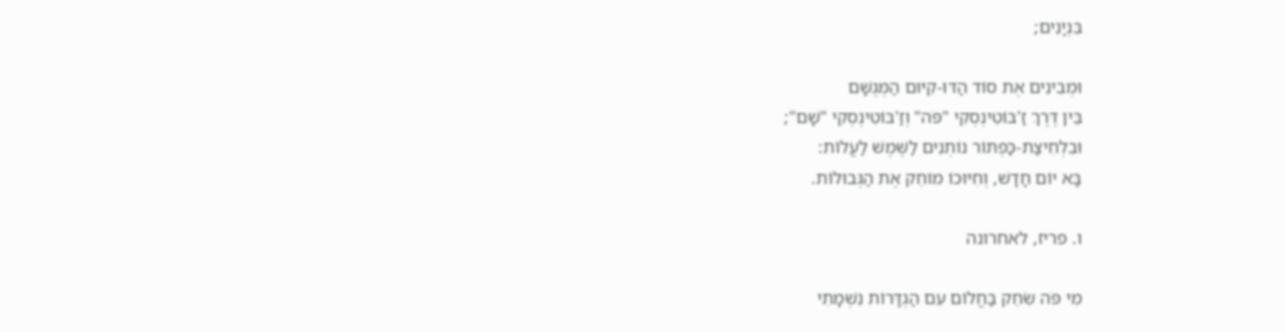בִּנְיָנִים;

וּמְבִינִים אֶת סוֹד הַדּוּ-קִיּוּם הַמְּגֻשָּׁם
בֵּין דֶּרֶךְ זַ'בּוֹטִינְסְקִי "פֹּה" וְזַ'בּוֹטִינְסְקִי "שָׁם";
וּבִלְחִיצַת-כַּפְתּוֹר נוֹתְנִים לַשֶּׁמֶשׁ לַעֲלוֹת:
בָּא יוֹם חָדָשׁ, וְחִיּוּכוֹ מוֹחֵק אֶת הַגְּבוּלוֹת.

ו. פריז, לאחרונה

מִי פֹּה שִׂחֵק בַּחֲלוֹם עִם הַגְדָּרוֹת נִשְׁמָתִי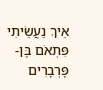אֵיךְ נַעֲשֵׂיתִי פִּתְאֹם בֶּן-פָּרְבָרִים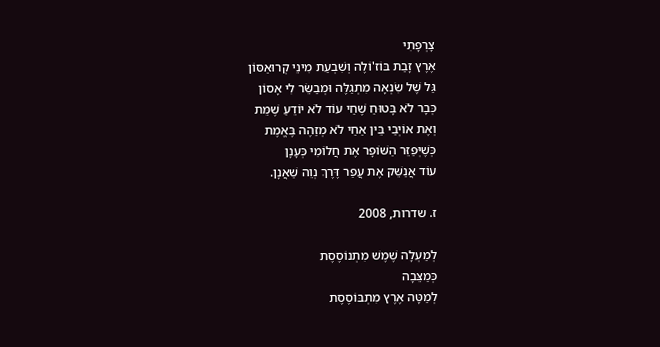צָרְפָתִי
אֶרֶץ זָבַת בּוֹז'וֹלֶה וְשִׁבְעַת מִינֵי קְרוּאַסּוֹן
גַּל שֶׁל שִׂנְאָה מִתְגַלֶּה וּמְבַשֵּׂר לִי אָסוֹן
כְּבָר לֹא בָּטוּחַ שֶׁחַי עוֹד לֹא יוֹדֵעַ שֶׁמֵּת
וְאֶת אוֹיְבַי בֵּין אַחַי לֹא מְזַהֶה בֶּאֱמֶת
כְּשֶׁיְּפַזֵּר הַשּׁוֹפָר אֶת חֲלוֹמִי כְּעָנָן
עוֹד אֲנַשֵּׁק אֶת עֲפַר דֶּרֶךְ נְוֵה שַׁאֲנָן.

ז. שדרות, 2008

לְמַעְלָה שֶׁמֶשׁ מִתְנוֹסֶסֶת
כְּמַצֵּבָה
לְמַטָּה אֶרֶץ מִתְבּוֹסֶסֶת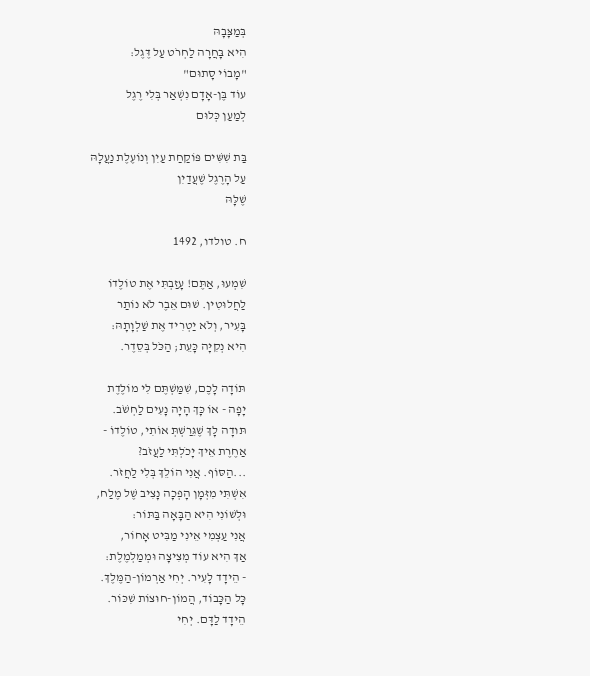בְּמַצָּבָהּ
הִיא בָּחֲרָה לַחְרֹט עַל דֶּגֶל:
"מָבוֹי סָתוּם"
עוֹד בֶּן-אָדָם נִשְׁאַר בְּלִי רֶגֶל
לְמַעַן כְּלוּם

בַּת שִׁשִּׁים פּוֹקַחַת עַיִן וְנוֹעֶלֶת נַעֲלָהּ
עַל הָרֶגֶל שֶׁעֲדַיִן
שֶׁלָּהּ

ח. טולדו, 1492

שִׁמְעוּ, אַתֶּם! עָזַבְתִּי אֶת טוֹלֶדוֹ
לַחֲלוּטִין. שׁוּם אֵבֶר לֹא נוֹתַר
בָּעִיר, וְלֹא יַטְרִיד אֶת שַׁלְוָתָהּ:
הִיא נְקִיָּה כָּעֵת; הַכֹּל בְּסֵדֶר.

תּוֹדָה לָכֶם, שִׁמַּשְׁתֶּם לִי מוֹלֶדֶת
יָפָה - אוֹ כָּךְ הָיָה נָעִים לַחְשֹׁב.
תּודָה לָךְ שֶׁגֵּרַשְׁתְּ אוֹתִי, טוֹלֶדוֹ -
אַחֶרֶת אֵיךְ יָכֹלְתִּי לַעֲזֹב?
...הַסּוֹף. אֲנִי הוֹלֵךְ בְּלִי לַחֲזֹר.
אִשְׁתִּי מִזְּמָן הָפְכָה נָצִיב שֶׁל מֶלַח,
וּלְשׁוֹנִי הִיא הַבָּאָה בַּתּוֹר:
אֲנִי עַצְמִי אֵינִי מַבִּיט אָחוֹר,
אַךְ הִיא עוֹד מְצִיצָה וּמְמַלְמֶלֶת:
- הֵידָד לָעִיר. יְחִי אַרְמוֹן-הַמֶּלֶךְ.
כָּל הַכָּבוֹד, הֲמוֹן-חוּצוֹת שִׁכּוֹר.
הֵידָד לַדָּם. יְחִי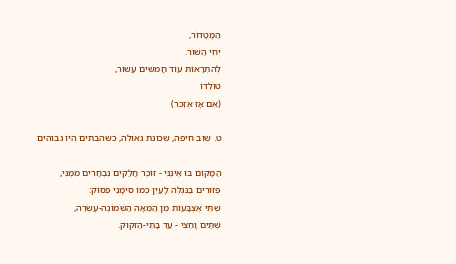הַמָּטָדוֹר,
יְחִי הַשּׁוֹר.
לְהִתְרָאוֹת עוֹד חֲמִשִּׁים עָשׂוֹר,
טוֹלֶדוֹ
(אִם אָז אֶזְכֹּר)

ט. שוב חיפה, שכונת גאולה, כשהבתים היו גבוהים

הַמָּקוֹם בּוֹ אֵינֶנִּי - זוֹכֵר חֲלָקִים נִבְחָרִים מִמֶּנִּי,
פְּזוּרִים בַּנִּגְלֶה לָעַיִן כְּמוֹ סִימָנֵי פִּסּוּק:
שְׁתֵּי אֶצְבָּעוֹת מִן הַמֵּאָה הַשְּׁמוֹנֶה-עֶשְׂרֵה,
שְׁתַּיִם וָחֵצִי - עַד בָּתֵי-הַזִּקּוּק.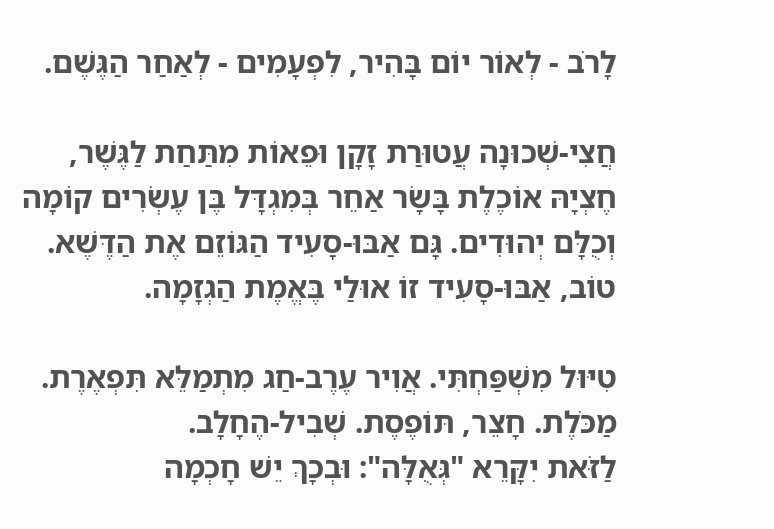לָרֹב - לְאוֹר יוֹם בָּהִיר, לִפְעָמִים - לְאַחַר הַגֶּשֶׁם.

חֲצִי-שְׁכוּנָה עֲטוּרַת זָקָן וּפֵאוֹת מִתַּחַת לַגֶּשֶׁר,
חֶצְיָהּ אוֹכֶלֶת בָּשָׂר אַחֵר בְּמִגְדָּל בֶּן עֶשְׂרִים קוֹמָה
וְכֻלָּם יְהוּדִים. גָּם אַבּוּ-סָעִיד הַגּוֹזֵם אֶת הַדֶּשֶׁא.
טוֹב, אַבּוּ-סָעִיד זוֹ אוּלַי בֶּאֱמֶת הַגְזָמָה.

טִיּוּל מִשְׁפַּחְתִּי. אֲוִיר עֶרֶב-חַג מִתְמַלֵּא תִּפְאֶרֶת.
מַכֹּלֶת. חָצֵר, תּוֹפֶסֶת. שְׁבִיל-הֶחָלָב.
לַזֹּאת יִקָּרֵא "גְּאֻלָּה": וּבְכָךְ יֵשׁ חָכְמָה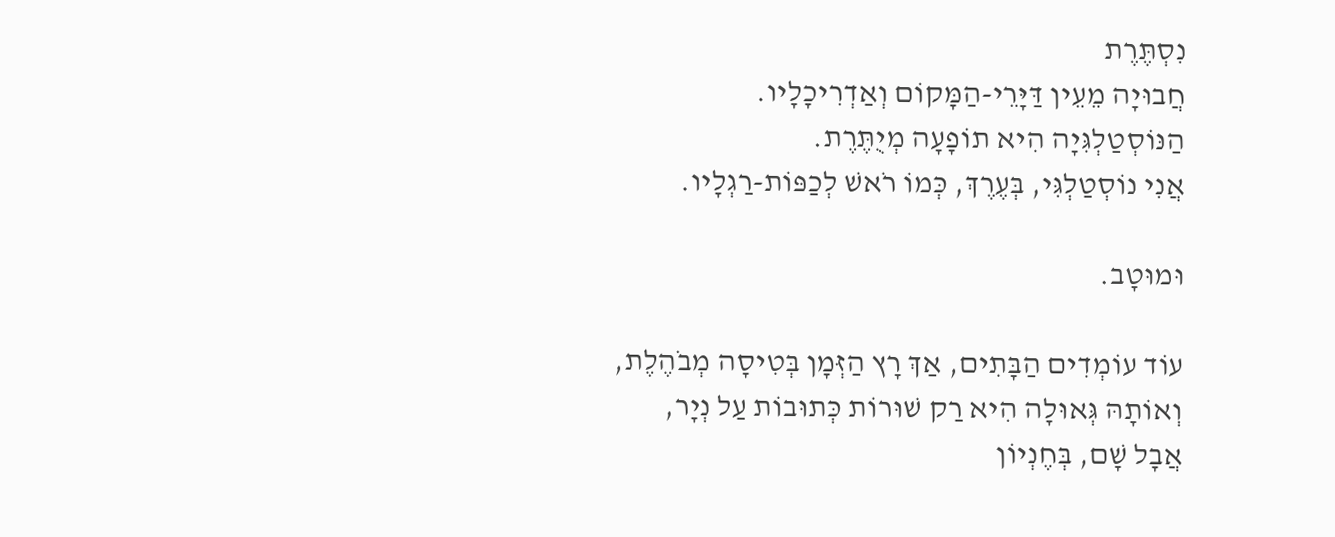נִסְתֶּרֶת
חֲבוּיָה מֵעֵין דַּיָּרֵי-הַמָּקוֹם וְאַדְרִיכָלָיו.
הַנּוֹסְטַלְגִּיָה הִיא תוֹפָעָה מְיֻתֶּרֶת.
אֲנִי נוֹסְטַלְגִּי, בְּעֶרֶךְ, כְּמוֹ רֹאשׁ לְכַפּוֹת-רַגְלָיו.

וּמוּטָב.

עוֹד עוֹמְדִים הַבָּתִים, אַךְ רָץ הַזְּמָן בְּטִיסָה מְבֹהֶלֶת,
וְאוֹתָהּ גְּאוּלָה הִיא רַק שׁוּרוֹת כְּתוּבוֹת עַל נְיָר,
אֲבָל שָׁם, בְּחֶנְיוֹן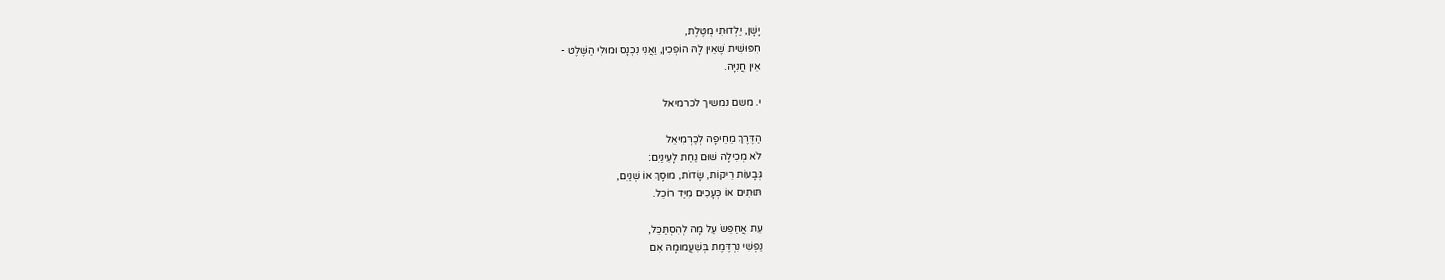יָשָׁן, יַלְדוּתִי מֻטֶּלֶת,
חִפּוּשִׁית שֶׁאֵין לָהּ הוֹפְכִין, וַאֲנִי נִכְנָס וּמוּלִי הַשֶּׁלֶט -
אֵין חֲנִיָּה.

י. משם נמשיך לכרמיאל

הַדֶּרֶךְ מֵחֵיפָה לְכַרְמִיאֵל
לֹא מְכִילָה שׁוּם נַחַת לָעֵינַיִם:
גְּבָעוֹת רֵיקוֹת, שָׂדוֹת, מוּסָךְ אוֹ שְׁנַיִם,
תּוּתִים אוֹ כְּעָכִים מִיַּד רוֹכֵל.

עֵת אֲחַפֵּשׂ עַל מָה לְהִסְתַּכֵּל,
נַפְשִׁי נִרְדֶּמֶת בְּשִׁעֲמוּמָהּ אִם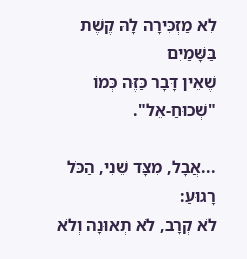לִא מַזְכִּירָה לָהּ קֶשֶׁת בַּשָּׁמַיִם
שֶׁאֵין דָּבָר כַּזֶּה כְּמוֹ "שְׁכוּחַ-אֵל".

...אֲבָל, מִצָּד שֵׁנִי, הַכֹּל רָגוּעַ:
לֹא קְרָב, לֹא תְאוּנָה וְלֹא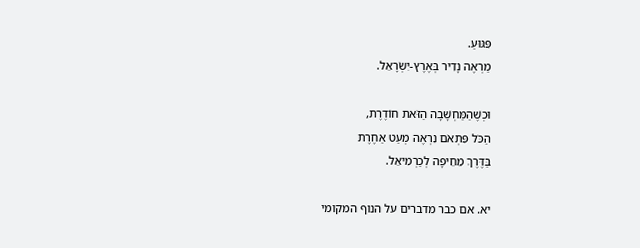פִּגּוּעַ.
מַרְאֶה נָדִיר בְּאֶרֶץ-יִשְׂרָאֵל.

וּכְשֶׁהַמַּחְשָׁבָה הַזֹּאת חוֹדֶרֶת,
הַכֹּל פִּתְאֹם נִרְאֶה מְעַט אַחֶרֶת
בַּדֶּרֶךְ מֵחֵיפָה לְכַרְמִיאֵל.

יא. אם כבר מדברים על הנוף המקומי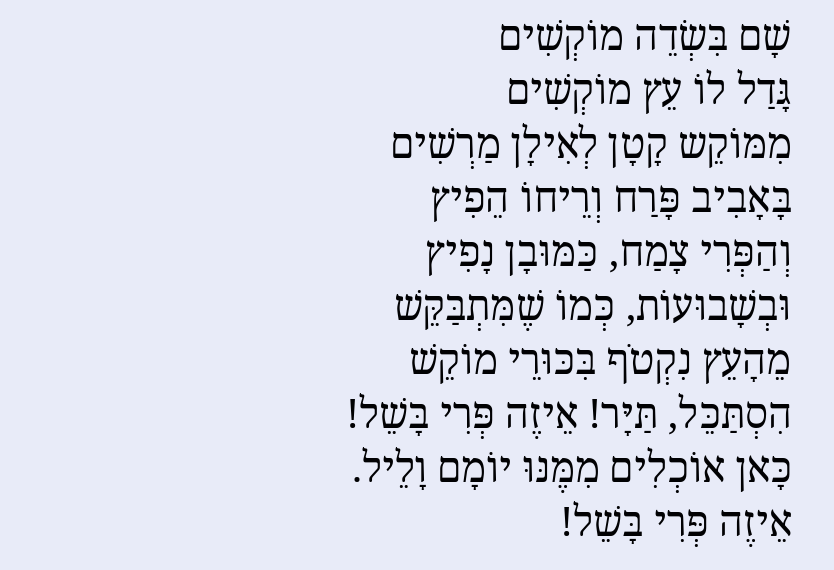שָׁם בִּשְׂדֵה מוֹקְשִׁים
גָּדַל לוֹ עֵץ מוֹקְשִׁים
מִמּוֹקֵש קָטָן לְאִילָן מַרְשִׁים
בָּאָבִיב פָּרַח וְרֵיחוֹ הֵפִיץ
וְהַפְּרִי צָמַח, כַּמּוּבָן נָפִיץ
וּבְשָׁבוּעוֹת, כְּמוֹ שֶׁמִּתְבַּקֵּשׁ
מֵהָעֵץ נִקְטֹף בִּכּוּרֵי מוֹקֵשׁ
הִסְתַּכֵּל, תַּיָּר! אֵיזֶה פְּרִי בָּשֵׁל!
כָּאן אוֹכְלִים מִמֶּנּוּ יוֹמָם וָלֵיל.
אֵיזֶה פְּרִי בָּשֵׁל!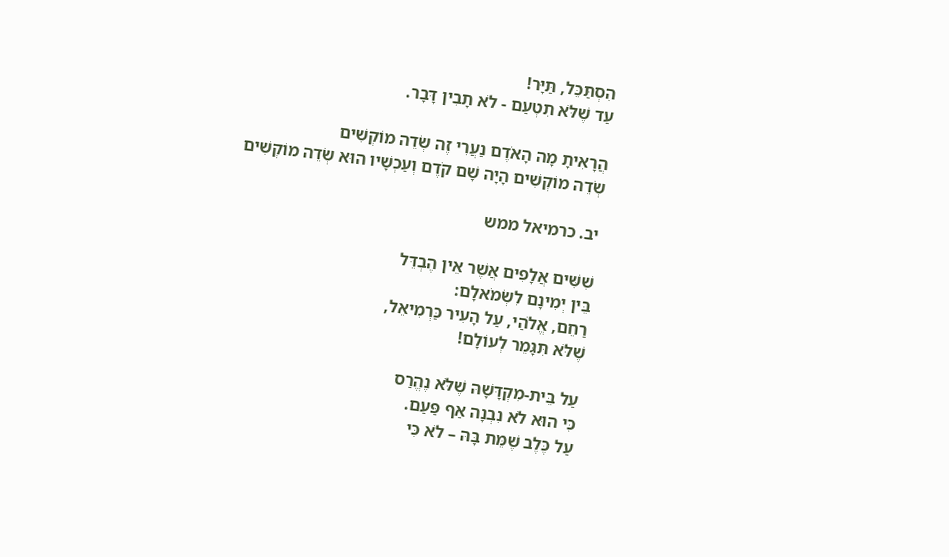הִסְתַּכֵּל, תַּיָּר!
עַד שֶׁלֹּא תִטְעַם - לֹא תָבִין דָּבָר.

הֲרָאִיתָ מָה הָאֹדֶם נַעֲרִי זֶה שְׂדֵה מוֹקְשִׁים
שְׂדֵה מוֹקְשִׁים הָיָה שָׁם קֹדֶם וְעַכְשָׁיו הוּא שְׂדֵה מוֹקְשִׁים

יב. כרמיאל ממש

שִׁשִּׁים אֲלָפִים אֲשֶׁר אֵין הֶבְדֵּל
בֵּין יְמִינָם לִשְׂמֹאלָם:
רַחֵם, אֱלֹהַי, עַל הָעִיר כַּרְמִיאֵל,
שֶׁלֹּא תִּגָּמֵר לְעוֹלָם!

עַל בֵּית-מִקְדָּשָׁהּ שֶׁלֹּא נֶהֱרַס
כִּי הוּא לֹא נִבְנָה אַף פַּעַם.
עַל כֶּלֶב שֶׁמֵּת בָּהּ – לֹא כִּי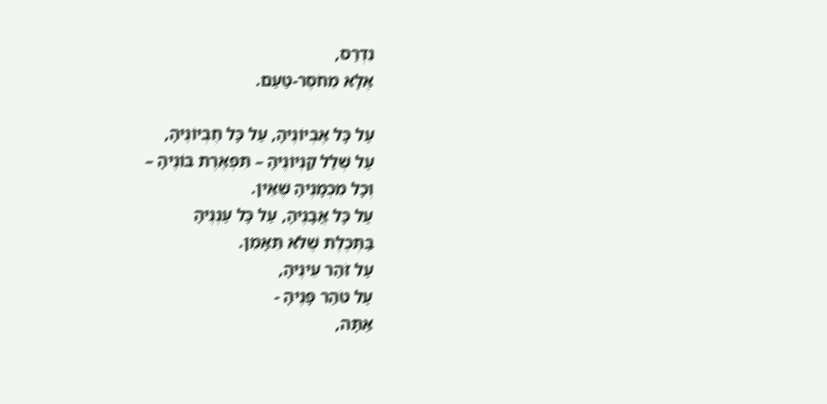נִדְרַס,
אֶלָּא מֵחֹסֶר-טַעַם.

עַל כָּל אֶבְיוֹנֶיהָ, עַל כָּל חֶבְיוֹנֶיהָ,
עַל שְׁלַל קַנְיוֹנֶיהָ – תִּפְאֶרֶת בּוֹנֶיהָ –
וְכָל מִכְמָנֶיהָ שֶׁאֵין.
עַל כָּל אֲבָנֶיהָ, עַל כָּל עַנְנֶיהָ
בַּתְּכֶלֶת שֶׁלֹּא תֵּאָמֵן.
עַל זֹהַר עֵינֶיהָ,
עַל טֹהַר פָּנֶיהָ -
אַתָּה,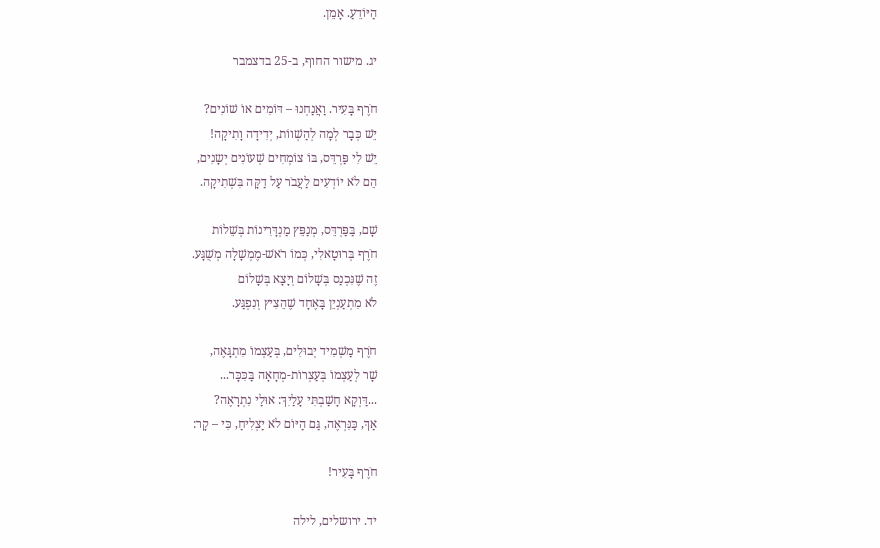הַיּוֹדֵעַ. אָמֵן.

יג. מישור החוף, ב-25 בדצמבר

חֹרֶף בָּעִיר. וַאֲנַחְנוּ – דּוֹמִים אוֹ שׁוֹנִים?
יֵשׁ כְּבָר לְמָה לְהַשְׁווֹת, יְדִידָה וָתִיקָה!
יֵשׁ לִי פַּרְדֵּס, בּוֹ צוֹמְחִים שְׁעוֹנִים יְשָנִים,
הֵם לֹא יוֹדְעִים לַעֲבֹר עַל דַקָּה בִּשְׁתִיקָה.

שָׁם, בַּפַּרְדֵּס, מְנַפֵּץ מַנְדָּרִינוֹת בְּשֵׁלוֹת
חֹרֶף בְּרוּטָאלִי, כְּמוֹ רֹאשׁ-מֶמְשָׁלָה מְשֻׁגָּע.
זֶה שֶׁנִּכְנַס בְּשָׁלוֹם וְיָצָא בְּשָׁלוֹם
לֹא מִתְעַנְיֵן בָּאֶחָד שֶׁהֵצִיץ וְנִפְגַּע.

חֹרֶף מַשְׁמִיד יְבוּלִים, בְּעַצְמוֹ מִתְגָּאֶה,
שָׁר לְעַצְמוֹ בְּעַצְרוֹת-מְחָאָה בַּכִּכָּר...
...דַּוְקָא חָשַׁבְתִּי עָלַיִךְ: אוּלַי נִתְרָאֶה?
אַךְ, כַּנִּרְאֶה, גַּם הַיּוֹם לֹא יַצְלִיחַ, כִּי – קָר:

חֹרֶף בָּעִיר!

יד. ירושלים, לילה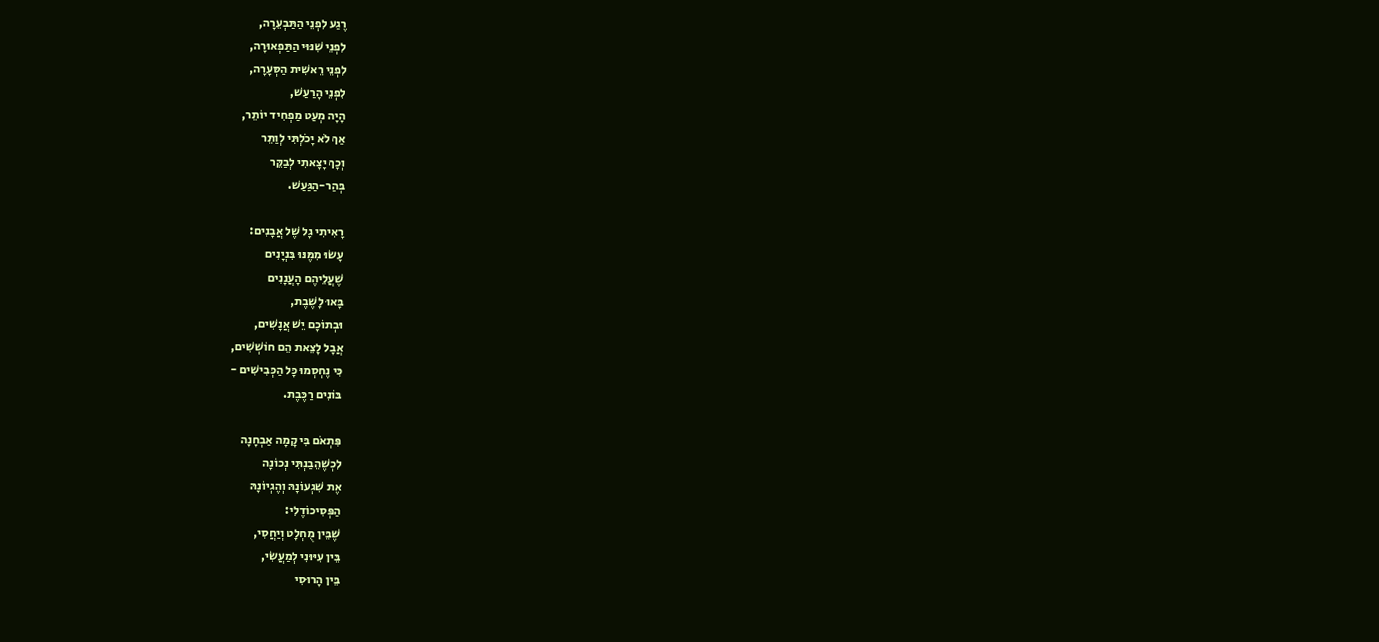רֶגַע לִפְנֵי הַתַּבְעֵרָה,
לִפְנֵי שִׁנּוּי הַתַּפְאוּרָה,
לִפְנֵי רֵאשִׁית הַסְּעָרָה,
לִפְנֵי הָרַעַשׁ,
הָיָה מְעַט מַפְחִיד יוֹתֵר,
אַךְ לֹא יָכֹלְתִּי לְוַתֵּר
וְכָךְ יָצָאתִי לְבַקֵּר
בְּהַר-הַגַּעַשׁ.

רָאִיתִי גָל שֶׁל אֲבָנִים:
עָשׂוּ מִמֶּנּוּ בִּנְיָנִים
שֶׁעֲלֵיהֶם הָעֲנָנִים
בָּאוּ לָשֶׁבֶת,
וּבְתוֹכָם יֵשׁ אֲנָשִׁים,
אֲבָל לָצֵאת הֵם חוֹשְׁשִׁים,
כִּי נֶחְסְמוּ כָּל הַכְּבִישִׁים -
בּוֹנִים רַכֶּבֶת.

פִּתְאֹם בִּי קָמָה אַבְחָנָה
לִכְשֶׁהֵבַנְתִּי נְכוֹנָה
אֶת שִׁגְעוֹנָהּ וְהֶגְיוֹנָהּ
הַפְּסִיכוֹדֶלִי:
שֶׁבֵּין מֻחְלָט וְיַחֲסִי,
בֵּין עִיּוּנִי לְמַעֲשִׂי,
בֵּין הָרוּסִי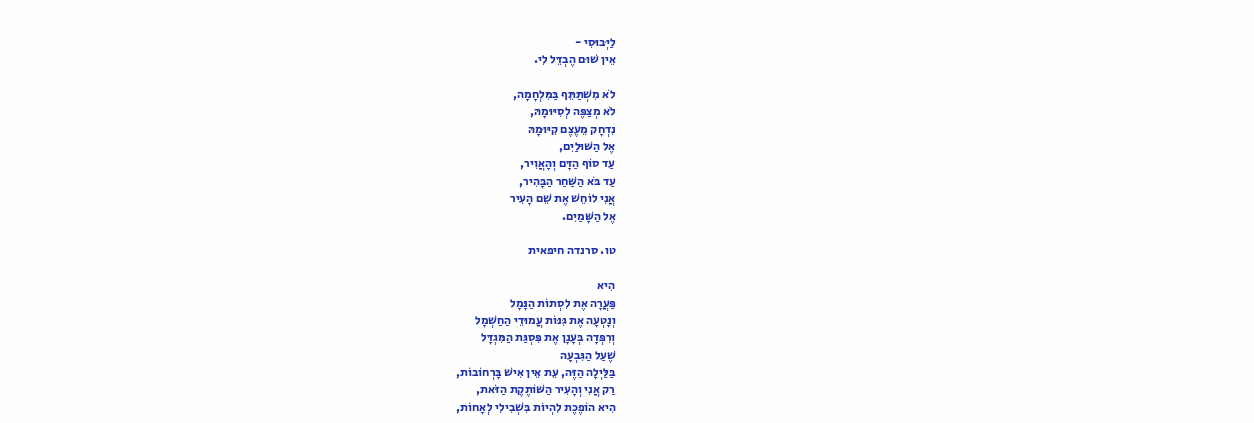לַיְּבוּסִי -
אֵין שׁוּם הֶבְדֵּל לִי.

לֹא מִשְׁתַּתֵּף בַּמִּלְחָמָה,
לֹא מְצַפֶּה לְסִיּוּמָהּ,
נִדְחָק מֵעֶצֶם קִיּוּמָהּ
אֶל הַשּׁוּלַיִם,
עַד סוֹף הַדָּם וְהָאֲוִיר,
עַד בֹּא הַשַּׁחַר הַבָּהִיר,
אֲנִי לוֹחֵשׁ אֶת שֵׁם הָעִיר
אֶל הַשָּׁמַיִם.

טו. סרנדה חיפאית

הִיא
פַּעֲרָה אֶת לִסְתוֹת הַנָּמָל
וְנָטְעָה אֶת גִּנּוֹת עֲמוּדֵי הַחַשְׁמָל
וְרִפְּדָה בְּעָנָן אֶת פִּסְגַּת הַמִּגְדָּל
שֶׁעַל הַגִּבְעָה
בַּלַּיְלָה הַזֶּה, עֵת אֵין אִישׁ בָּרְחוֹבוֹת,
רַק אֲנִי וְהָעִיר הַשּׁוֹתֶקֶת הַזֹּאת,
הִיא הוֹפֶכֶת לִהְיוֹת בִּשְׁבִילִי לְאָחוֹת,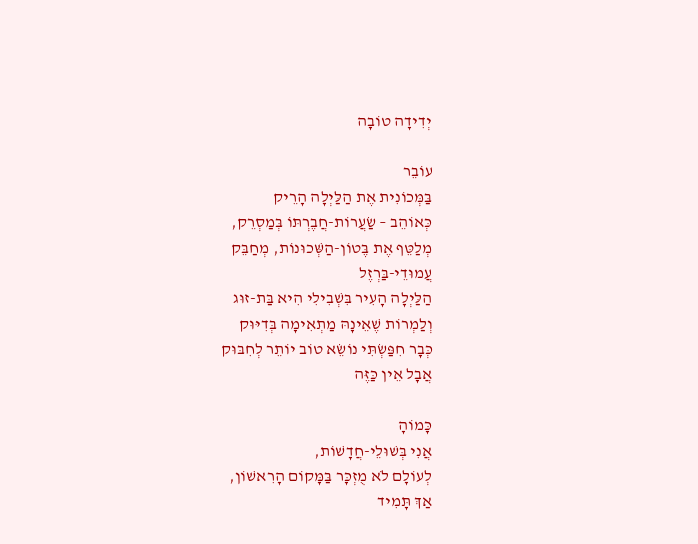יְדִידָה טוֹבָה

עוֹבֵר
בַּמְּכוֹנִית אֶת הַלַּיְלָה הָרֵיק
כְּאוֹהֵב – שַׂעֲרוֹת-חֲבֶרְתּוֹ בְּמַסְרֵק,
מְלַטֵּף אֶת בֶּטוֹן-הַשְּׁכוּנוֹת, מְחַבֵּק
עֲמוּדֵי-בַּרְזֶל
הַלַּיְלָה הָעִיר בִּשְׁבִילִי הִיא בַּת-זוּג
וְלַמְרוֹת שֶׁאֵינָהּ מַתְאִימָה בְּדִיּוּק
כְּבָר חִפַּשְׂתִּי נוֹשֵׂא טוֹב יוֹתֵר לְחִבּוּק
אֲבָל אֵין כַּזֶּה

כָּמוֹהָ
אֲנִי בְּשׁוּלֵי-חֲדָשׁוֹת,
לְעוֹלָם לֹא מֻזְכָּר בַּמָּקוֹם הָרִאשׁוֹן,
אַךְ תָּמִיד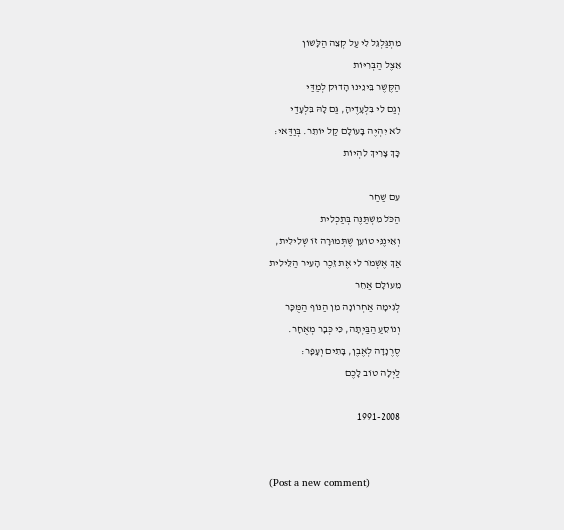מִתְגַּלְגֵּל לִי עַל קְצֵה הַלָּשׁוֹן
אֵצֶל הַבְּרִיּוֹת
הַקֶּשֶׁר בֵּינֵינוּ הָדוּק לְמַדַּי
וְגַם לִי בִּלְעָדֶיהָ, גַּם לָהּ בִּלְעָדַי
לֹא יִהְיֶה בָּעוֹלָם קַל יוֹתֵר. בְּוַדַּאי:
כָּךְ צָרִיךְ לִהְיוֹת

עִם שַׁחַר
הַכֹּל מִשְׁתַּנֶּה בְּתַכְלִית
וְאֵינֶנִּי טוֹעֵן שֶׁתְּמוּרָה זוֹ שְׁלִילִית,
אַךְ אֶשְׁמֹר לִי אֶת זֵכֶר הָעִיר הַלֵּילִית
מֵעוֹלָם אַחֵר
לְגִימָה אַחְרוֹנָה מִן הַנּוֹף הַמֻּכָּר
וְנוֹסֵעַ הַבַּיְתָה, כִּי כְּבָר מְאֻחָר.
סֶרֶנָדָה לְאֶבֶן, בָּתִים וְעָפָר:
לַיְלָה טוֹב לָכֶם

1991-2008


(Post a new comment)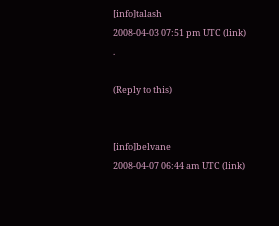[info]talash
2008-04-03 07:51 pm UTC (link)
.

(Reply to this)


[info]belvane
2008-04-07 06:44 am UTC (link)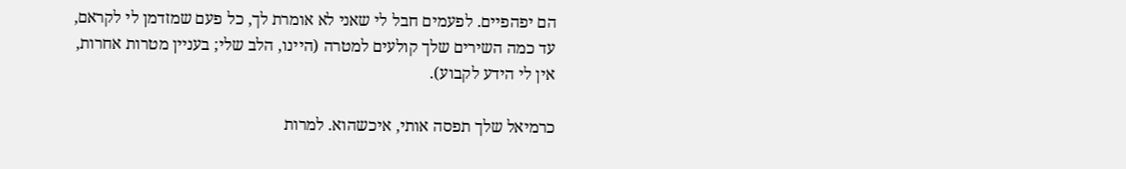הם יפהפיים. לפעמים חבל לי שאני לא אומרת לך, כל פעם שמזדמן לי לקראם, עד כמה השירים שלך קולעים למטרה (היינו, הלב שלי; בעניין מטרות אחרות, אין לי הידע לקבוע).

כרמיאל שלך תפסה אותי, איכשהוא. למרות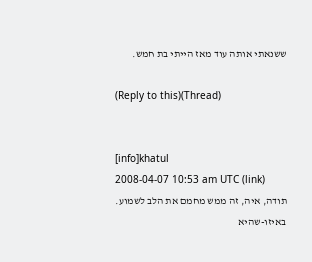ששנאתי אותה עוד מאז הייתי בת חמש.

(Reply to this)(Thread)


[info]khatul
2008-04-07 10:53 am UTC (link)
תודה, איה, זה ממש מחמם את הלב לשמוע.
באיזו-שהיא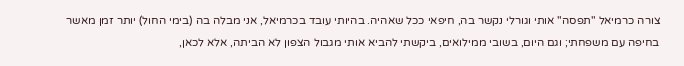צורה כרמיאל "תפסה" אותי וגורלי נקשר בה, חיפאי ככל שאהיה. בהיותי עובד בכרמיאל, אני מבלה בה (בימי החול) יותר זמן מאשר בחיפה עם משפחתי; וגם היום, בשובי ממילואים, ביקשתי להביא אותי מגבול הצפון לא הביתה, אלא לכאן,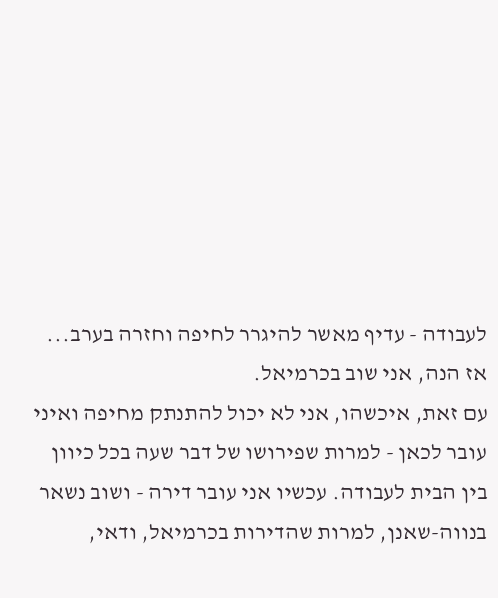לעבודה - עדיף מאשר להיגרר לחיפה וחזרה בערב... אז הנה, אני שוב בכרמיאל.
עם זאת, איכשהו, אני לא יכול להתנתק מחיפה ואיני עובר לכאן - למרות שפירושו של דבר שעה בכל כיוון בין הבית לעבודה. עכשיו אני עובר דירה - ושוב נשאר בנווה-שאנן, למרות שהדירות בכרמיאל, ודאי,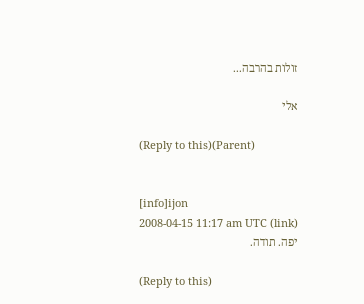זולות בהרבה...

אלי

(Reply to this)(Parent)


[info]ijon
2008-04-15 11:17 am UTC (link)
יפה. תודה.

(Reply to this)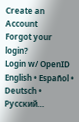Create an Account
Forgot your login?
Login w/ OpenID
English • Español • Deutsch • Русский…